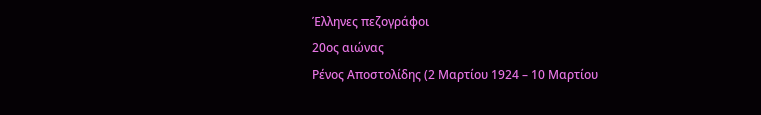Έλληνες πεζογράφοι
20ος αιώνας
Ρένος Αποστολίδης (2 Μαρτίου 1924 – 10 Μαρτίου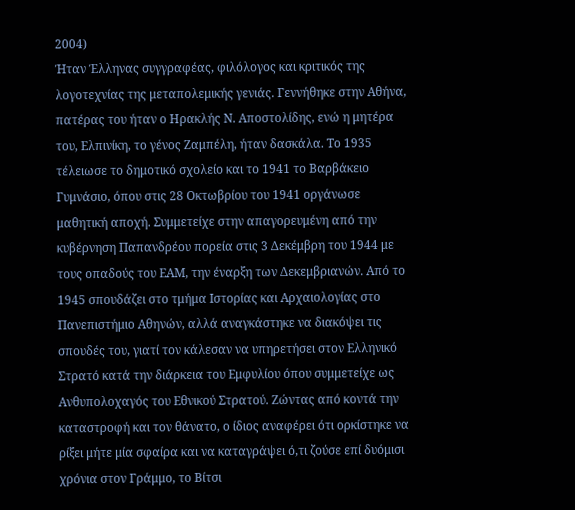2004)
Ήταν Έλληνας συγγραφέας, φιλόλογος και κριτικός της λογοτεχνίας της μεταπολεμικής γενιάς. Γεννήθηκε στην Αθήνα, πατέρας του ήταν ο Ηρακλής Ν. Αποστολίδης, ενώ η μητέρα του, Ελπινίκη, το γένος Ζαμπέλη, ήταν δασκάλα. Το 1935 τέλειωσε το δημοτικό σχολείο και το 1941 το Βαρβάκειο Γυμνάσιο, όπου στις 28 Οκτωβρίου του 1941 οργάνωσε μαθητική αποχή. Συμμετείχε στην απαγορευμένη από την κυβέρνηση Παπανδρέου πορεία στις 3 Δεκέμβρη του 1944 με τους οπαδούς του ΕΑΜ, την έναρξη των Δεκεμβριανών. Από το 1945 σπουδάζει στο τμήμα Ιστορίας και Αρχαιολογίας στο Πανεπιστήμιο Αθηνών, αλλά αναγκάστηκε να διακόψει τις σπουδές του, γιατί τον κάλεσαν να υπηρετήσει στον Ελληνικό Στρατό κατά την διάρκεια του Εμφυλίου όπου συμμετείχε ως Ανθυπολοχαγός του Εθνικού Στρατού. Ζώντας από κοντά την καταστροφή και τον θάνατο, ο ίδιος αναφέρει ότι ορκίστηκε να ρίξει μήτε μία σφαίρα και να καταγράψει ό,τι ζούσε επί δυόμισι χρόνια στον Γράμμο, το Βίτσι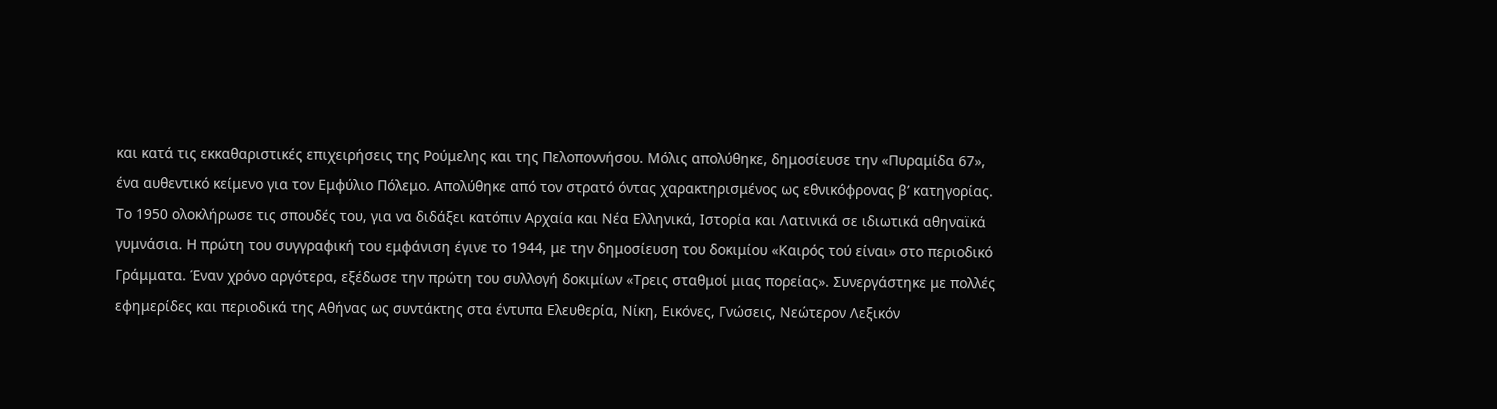και κατά τις εκκαθαριστικές επιχειρήσεις της Ρούμελης και της Πελοποννήσου. Μόλις απολύθηκε, δημοσίευσε την «Πυραμίδα 67», ένα αυθεντικό κείμενο για τον Εμφύλιο Πόλεμο. Απολύθηκε από τον στρατό όντας χαρακτηρισμένος ως εθνικόφρονας β’ κατηγορίας.
Το 1950 ολοκλήρωσε τις σπουδές του, για να διδάξει κατόπιν Αρχαία και Νέα Ελληνικά, Ιστορία και Λατινικά σε ιδιωτικά αθηναϊκά γυμνάσια. Η πρώτη του συγγραφική του εμφάνιση έγινε το 1944, με την δημοσίευση του δοκιμίου «Καιρός τού είναι» στο περιοδικό Γράμματα. Έναν χρόνο αργότερα, εξέδωσε την πρώτη του συλλογή δοκιμίων «Τρεις σταθμοί μιας πορείας». Συνεργάστηκε με πολλές εφημερίδες και περιοδικά της Αθήνας ως συντάκτης στα έντυπα Ελευθερία, Νίκη, Εικόνες, Γνώσεις, Νεώτερον Λεξικόν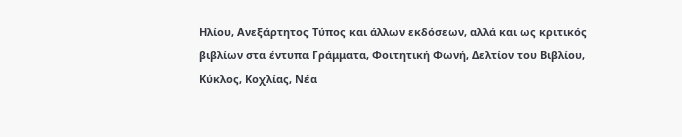Ηλίου, Ανεξάρτητος Τύπος και άλλων εκδόσεων, αλλά και ως κριτικός βιβλίων στα έντυπα Γράμματα, Φοιτητική Φωνή, Δελτίον του Βιβλίου, Κύκλος, Κοχλίας, Νέα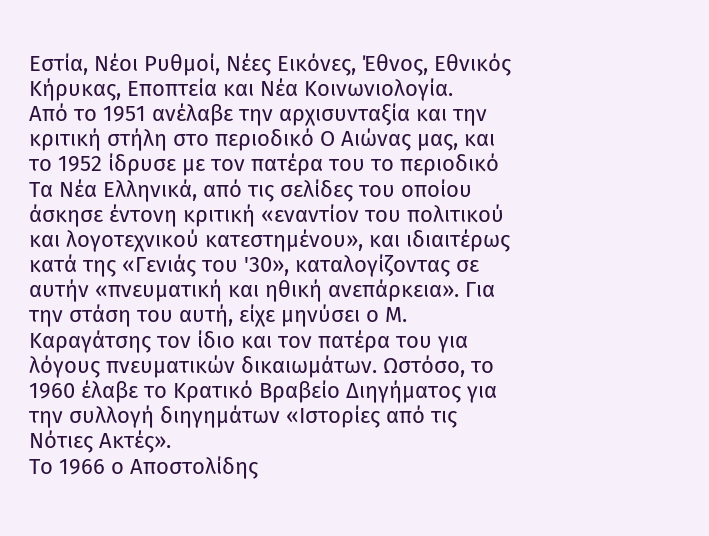Εστία, Νέοι Ρυθμοί, Νέες Εικόνες, Έθνος, Εθνικός Κήρυκας, Εποπτεία και Νέα Κοινωνιολογία.
Από το 1951 ανέλαβε την αρχισυνταξία και την κριτική στήλη στο περιοδικό Ο Αιώνας μας, και το 1952 ίδρυσε με τον πατέρα του το περιοδικό Τα Νέα Ελληνικά, από τις σελίδες του οποίου άσκησε έντονη κριτική «εναντίον του πολιτικού και λογοτεχνικού κατεστημένου», και ιδιαιτέρως κατά της «Γενιάς του '30», καταλογίζοντας σε αυτήν «πνευματική και ηθική ανεπάρκεια». Για την στάση του αυτή, είχε μηνύσει ο Μ. Καραγάτσης τον ίδιο και τον πατέρα του για λόγους πνευματικών δικαιωμάτων. Ωστόσο, το 1960 έλαβε το Κρατικό Βραβείο Διηγήματος για την συλλογή διηγημάτων «Ιστορίες από τις Νότιες Ακτές».
Το 1966 ο Αποστολίδης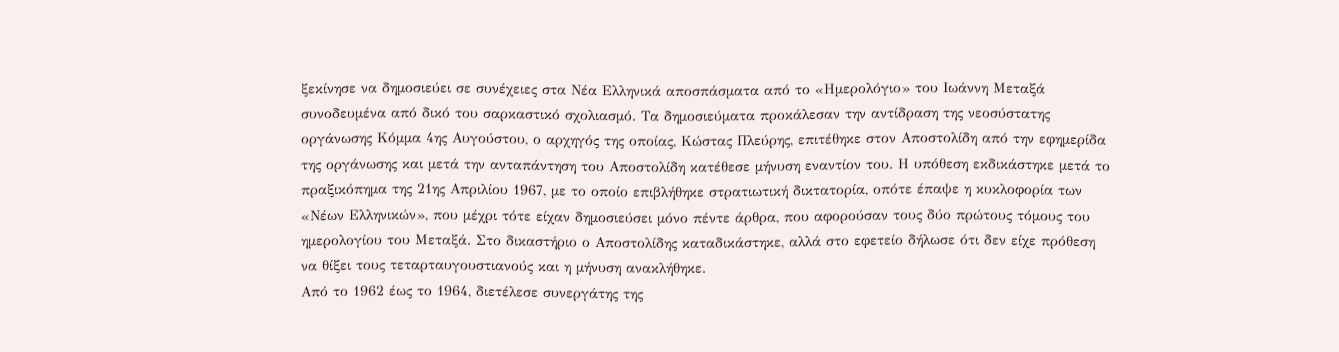ξεκίνησε να δημοσιεύει σε συνέχειες στα Νέα Ελληνικά αποσπάσματα από το «Ημερολόγιο» του Ιωάννη Μεταξά συνοδευμένα από δικό του σαρκαστικό σχολιασμό. Τα δημοσιεύματα προκάλεσαν την αντίδραση της νεοσύστατης οργάνωσης Κόμμα 4ης Αυγούστου, ο αρχηγός της οποίας, Κώστας Πλεύρης, επιτέθηκε στον Αποστολίδη από την εφημερίδα της οργάνωσης και μετά την ανταπάντηση του Αποστολίδη κατέθεσε μήνυση εναντίον του. Η υπόθεση εκδικάστηκε μετά το πραξικόπημα της 21ης Απριλίου 1967, με το οποίο επιβλήθηκε στρατιωτική δικτατορία, οπότε έπαψε η κυκλοφορία των «Νέων Ελληνικών», που μέχρι τότε είχαν δημοσιεύσει μόνο πέντε άρθρα, που αφορούσαν τους δύο πρώτους τόμους του ημερολογίου του Μεταξά. Στο δικαστήριο ο Αποστολίδης καταδικάστηκε, αλλά στο εφετείο δήλωσε ότι δεν είχε πρόθεση να θίξει τους τεταρταυγουστιανούς και η μήνυση ανακλήθηκε.
Από το 1962 έως το 1964, διετέλεσε συνεργάτης της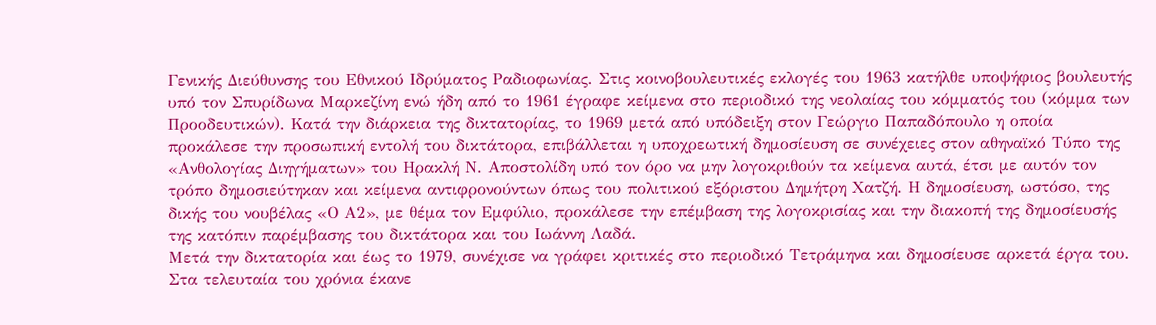Γενικής Διεύθυνσης του Εθνικού Ιδρύματος Ραδιοφωνίας. Στις κοινοβουλευτικές εκλογές του 1963 κατήλθε υποψήφιος βουλευτής υπό τον Σπυρίδωνα Μαρκεζίνη ενώ ήδη από το 1961 έγραφε κείμενα στο περιοδικό της νεολαίας του κόμματός του (κόμμα των Προοδευτικών). Κατά την διάρκεια της δικτατορίας, το 1969 μετά από υπόδειξη στον Γεώργιο Παπαδόπουλο η οποία προκάλεσε την προσωπική εντολή του δικτάτορα, επιβάλλεται η υποχρεωτική δημοσίευση σε συνέχειες στον αθηναϊκό Τύπο της «Ανθολογίας Διηγήματων» του Ηρακλή Ν. Αποστολίδη υπό τον όρο να μην λογοκριθούν τα κείμενα αυτά, έτσι με αυτόν τον τρόπο δημοσιεύτηκαν και κείμενα αντιφρονούντων όπως του πολιτικού εξόριστου Δημήτρη Χατζή. Η δημοσίευση, ωστόσο, της δικής του νουβέλας «Ο Α2», με θέμα τον Εμφύλιο, προκάλεσε την επέμβαση της λογοκρισίας και την διακοπή της δημοσίευσής της κατόπιν παρέμβασης του δικτάτορα και του Ιωάννη Λαδά.
Μετά την δικτατορία και έως το 1979, συνέχισε να γράφει κριτικές στο περιοδικό Τετράμηνα και δημοσίευσε αρκετά έργα του. Στα τελευταία του χρόνια έκανε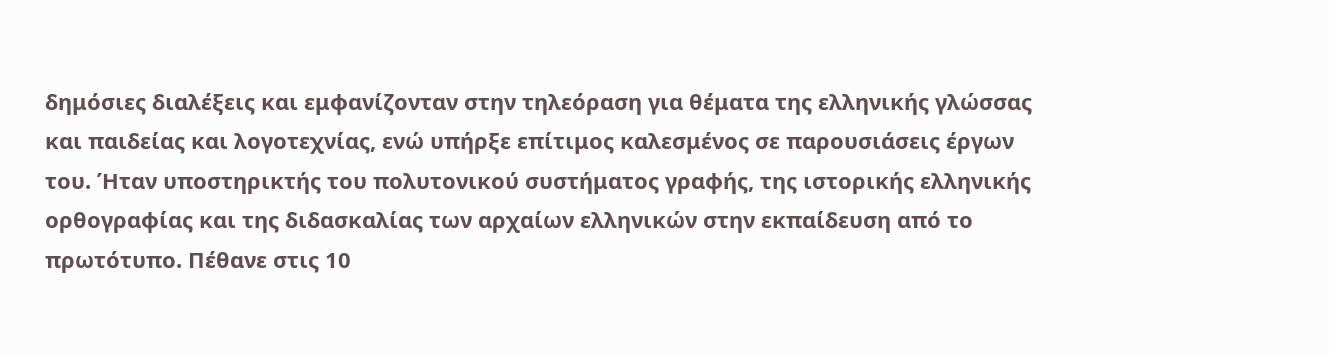δημόσιες διαλέξεις και εμφανίζονταν στην τηλεόραση για θέματα της ελληνικής γλώσσας και παιδείας και λογοτεχνίας, ενώ υπήρξε επίτιμος καλεσμένος σε παρουσιάσεις έργων του. Ήταν υποστηρικτής του πολυτονικού συστήματος γραφής, της ιστορικής ελληνικής ορθογραφίας και της διδασκαλίας των αρχαίων ελληνικών στην εκπαίδευση από το πρωτότυπο. Πέθανε στις 10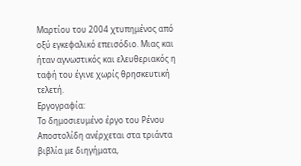Μαρτίου του 2004 χτυπημένος από οξύ εγκεφαλικό επεισόδιο. Μιας και ήταν αγνωστικός και ελευθεριακός η ταφή του έγινε χωρίς θρησκευτική τελετή.
Εργογραφία:
Το δημοσιευμένο έργο του Ρένου Αποστολίδη ανέρχεται στα τριάντα βιβλία με διηγήματα,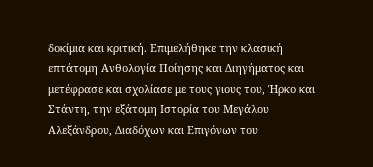δοκίμια και κριτική. Επιμελήθηκε την κλασική επτάτομη Ανθολογία Ποίησης και Διηγήματος και μετέφρασε και σχολίασε με τους γιους του, Ήρκο και Στάντη, την εξάτομη Ιστορία του Μεγάλου Αλεξάνδρου, Διαδόχων και Επιγόνων του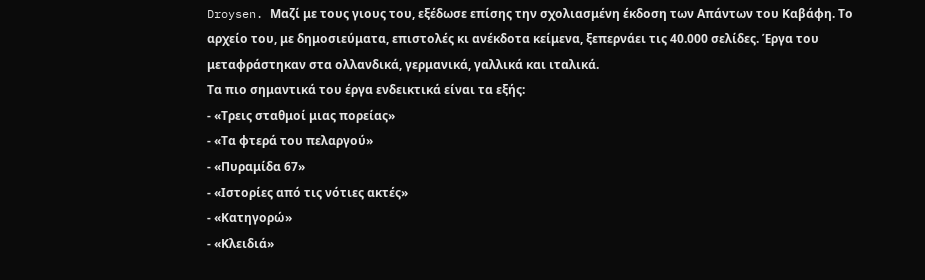Droysen. Μαζί με τους γιους του, εξέδωσε επίσης την σχολιασμένη έκδοση των Απάντων του Καβάφη. Το αρχείο του, με δημοσιεύματα, επιστολές κι ανέκδοτα κείμενα, ξεπερνάει τις 40.000 σελίδες. Έργα του μεταφράστηκαν στα ολλανδικά, γερμανικά, γαλλικά και ιταλικά.
Τα πιο σημαντικά του έργα ενδεικτικά είναι τα εξής:
- «Τρεις σταθμοί μιας πορείας»
- «Τα φτερά του πελαργού»
- «Πυραμίδα 67»
- «Ιστορίες από τις νότιες ακτές»
- «Κατηγορώ»
- «Κλειδιά»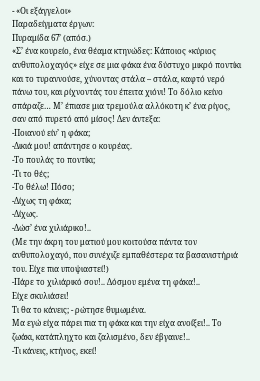- «Οι εξάγγελοι»
Παραδείγματα έργων:
Πυραμίδα 67’ (απόσ.)
«Σ’ ένα κουρείο, ένα θέαμα κτηνώδες: Κάποιος «κύριος ανθυπολοχαγός» είχε σε μια φάκα ένα δύστυχο μικρό ποντίκι και το τυραννούσε, χύνοντας στάλα – στάλα, καφτό νερό πάνω του, και ρίχνοντάς του έπειτα χιόνι! Το δόλιο κείνο σπάραζε… Μ’ έπιασε μια τρεμούλα αλλόκοτη κ’ ένα ρίγος, σαν από πυρετό από μίσος! Δεν άντεξα:
-Ποιανού είν’ η φάκα;
-Δικιά μου! απάντησε ο κουρέας.
-Το πουλάς το ποντίκι;
-Τι το θές;
-Το θέλω! Πόσο;
-Δίχως τη φάκα;
-Δίχως.
-Δώσ’ ένα χιλιάρικο!..
(Με την άκρη του ματιού μου κοιτούσα πάντα τον ανθυπολοχαγό, που συνέχιζε εμπαθέστερα τα βασανιστήριά του. Είχε πια υποψιαστεί!)
-Πάρε το χιλιάρικό σου!.. Δόσμου εμένα τη φάκα!..
Είχε σκυλιάσει!
Τι θα το κάνεις; - ρώτησε θυμωμένα.
Μα εγώ είχα πάρει πια τη φάκα και την είχα ανοίξει!.. Το ζωάκι, κατάπληχτο και ζαλισμένο, δεν έβγαινε!..
-Τι κάνεις, κτήνος, εκεί!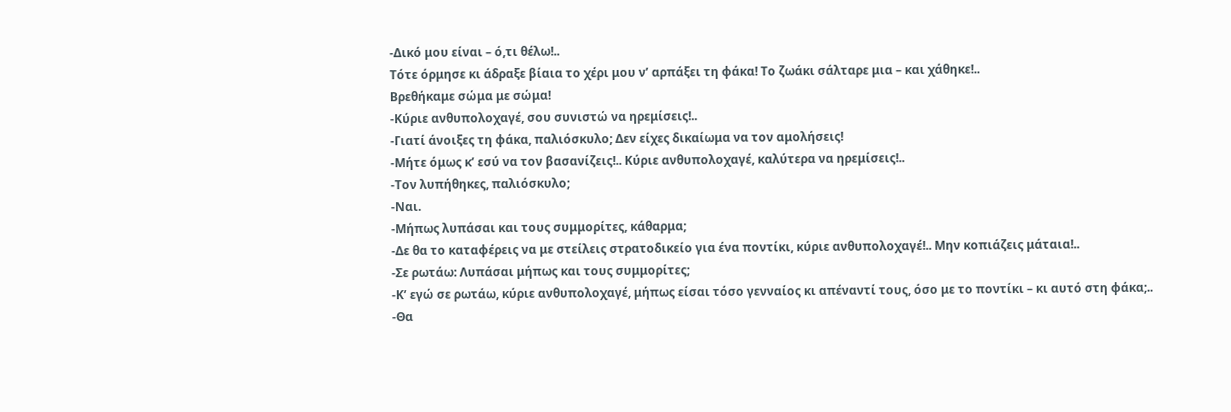-Δικό μου είναι – ό,τι θέλω!..
Τότε όρμησε κι άδραξε βίαια το χέρι μου ν’ αρπάξει τη φάκα! Το ζωάκι σάλταρε μια – και χάθηκε!..
Βρεθήκαμε σώμα με σώμα!
-Κύριε ανθυπολοχαγέ, σου συνιστώ να ηρεμίσεις!..
-Γιατί άνοιξες τη φάκα, παλιόσκυλο; Δεν είχες δικαίωμα να τον αμολήσεις!
-Μήτε όμως κ’ εσύ να τον βασανίζεις!.. Κύριε ανθυπολοχαγέ, καλύτερα να ηρεμίσεις!..
-Τον λυπήθηκες, παλιόσκυλο;
-Ναι.
-Μήπως λυπάσαι και τους συμμορίτες, κάθαρμα;
-Δε θα το καταφέρεις να με στείλεις στρατοδικείο για ένα ποντίκι, κύριε ανθυπολοχαγέ!.. Μην κοπιάζεις μάταια!..
-Σε ρωτάω: Λυπάσαι μήπως και τους συμμορίτες;
-Κ’ εγώ σε ρωτάω, κύριε ανθυπολοχαγέ, μήπως είσαι τόσο γενναίος κι απέναντί τους, όσο με το ποντίκι – κι αυτό στη φάκα;..
-Θα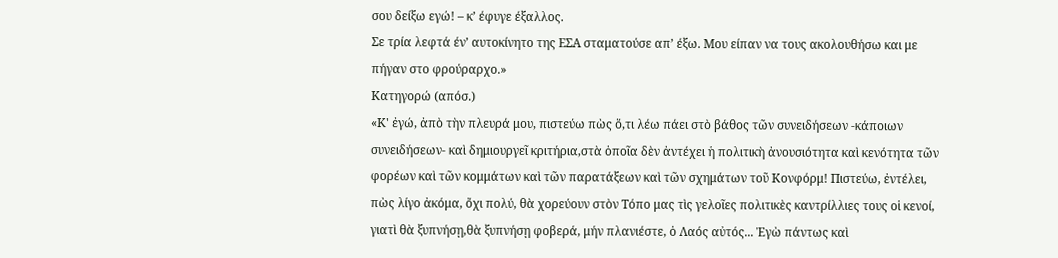σου δείξω εγώ! – κ’ έφυγε έξαλλος.
Σε τρία λεφτά έν’ αυτοκίνητο της ΕΣΑ σταματούσε απ’ έξω. Μου είπαν να τους ακολουθήσω και με πήγαν στο φρούραρχο.»
Κατηγορώ (απόσ.)
«Κ' ἐγώ, ἀπὸ τὴν πλευρά μου, πιστεύω πὼς ὅ,τι λέω πάει στὸ βάθος τῶν συνειδήσεων -κάποιων συνειδήσεων- καὶ δημιουργεῖ κριτήρια,στὰ ὁποῖα δὲν ἀντέχει ἡ πολιτικὴ ἀνουσιότητα καὶ κενότητα τῶν φορέων καὶ τῶν κομμάτων καὶ τῶν παρατάξεων καὶ τῶν σχημάτων τοῦ Κονφόρμ! Πιστεύω, ἐντέλει, πὼς λίγο ἀκόμα, ὄχι πολύ, θὰ χορεύουν στὸν Τόπο μας τὶς γελοῖες πολιτικὲς καντρίλλιες τους οἱ κενοί, γιατὶ θὰ ξυπνήσῃ,θὰ ξυπνήσῃ φοβερά, μήν πλανιέστε, ὁ Λαός αὐτός... Ἐγὼ πάντως καὶ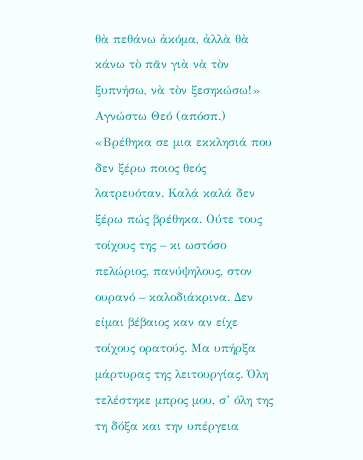θὰ πεθάνω ἀκόμα, ἀλλὰ θὰ κάνω τὸ πᾶν γιὰ νὰ τὸν ξυπνήσω, νὰ τὸν ξεσηκώσω!»
Αγνώστω Θεό (απόσπ.)
«Βρέθηκα σε μια εκκλησιά που δεν ξέρω ποιος θεός λατρευόταν. Καλά καλά δεν ξέρω πώς βρέθηκα. Ούτε τους τοίχους της – κι ωστόσο πελώριος, πανύψηλους, στον ουρανό – καλοδιάκρινα. Δεν είμαι βέβαιος καν αν είχε τοίχους ορατούς. Μα υπήρξα μάρτυρας της λειτουργίας. Όλη τελέστηκε μπρος μου, σ’ όλη της τη δόξα και την υπέργεια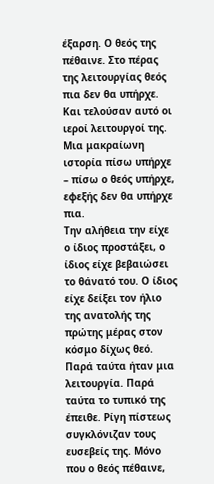έξαρση. Ο θεός της πέθαινε. Στο πέρας της λειτουργίας θεός πια δεν θα υπήρχε. Και τελούσαν αυτό οι ιεροί λειτουργοί της. Μια μακραίωνη ιστορία πίσω υπήρχε – πίσω ο θεός υπήρχε, εφεξής δεν θα υπήρχε πια.
Την αλήθεια την είχε ο ίδιος προστάξει, ο ίδιος είχε βεβαιώσει το θάνατό του. Ο ίδιος είχε δείξει τον ήλιο της ανατολής της πρώτης μέρας στον κόσμο δίχως θεό. Παρά ταύτα ήταν μια λειτουργία. Παρά ταύτα το τυπικό της έπειθε. Ρίγη πίστεως συγκλόνιζαν τους ευσεβείς της. Μόνο που ο θεός πέθαινε,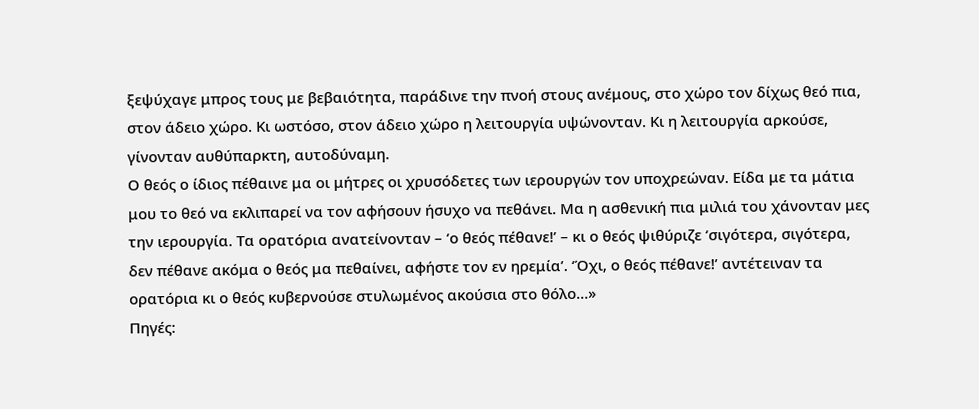ξεψύχαγε μπρος τους με βεβαιότητα, παράδινε την πνοή στους ανέμους, στο χώρο τον δίχως θεό πια, στον άδειο χώρο. Κι ωστόσο, στον άδειο χώρο η λειτουργία υψώνονταν. Κι η λειτουργία αρκούσε, γίνονταν αυθύπαρκτη, αυτοδύναμη.
Ο θεός ο ίδιος πέθαινε μα οι μήτρες οι χρυσόδετες των ιερουργών τον υποχρεώναν. Είδα με τα μάτια μου το θεό να εκλιπαρεί να τον αφήσουν ήσυχο να πεθάνει. Μα η ασθενική πια μιλιά του χάνονταν μες την ιερουργία. Τα ορατόρια ανατείνονταν – ‘ο θεός πέθανε!’ – κι ο θεός ψιθύριζε ‘σιγότερα, σιγότερα, δεν πέθανε ακόμα ο θεός μα πεθαίνει, αφήστε τον εν ηρεμία’. ‘Όχι, ο θεός πέθανε!’ αντέτειναν τα ορατόρια κι ο θεός κυβερνούσε στυλωμένος ακούσια στο θόλο…»
Πηγές: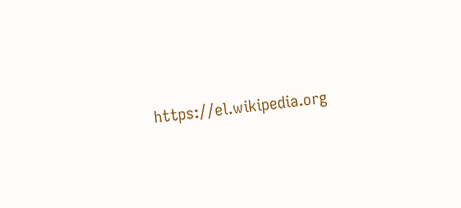https://el.wikipedia.org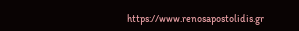https://www.renosapostolidis.gr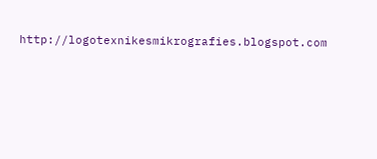http://logotexnikesmikrografies.blogspot.com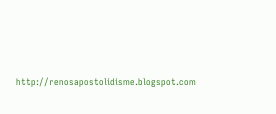http://renosapostolidisme.blogspot.com